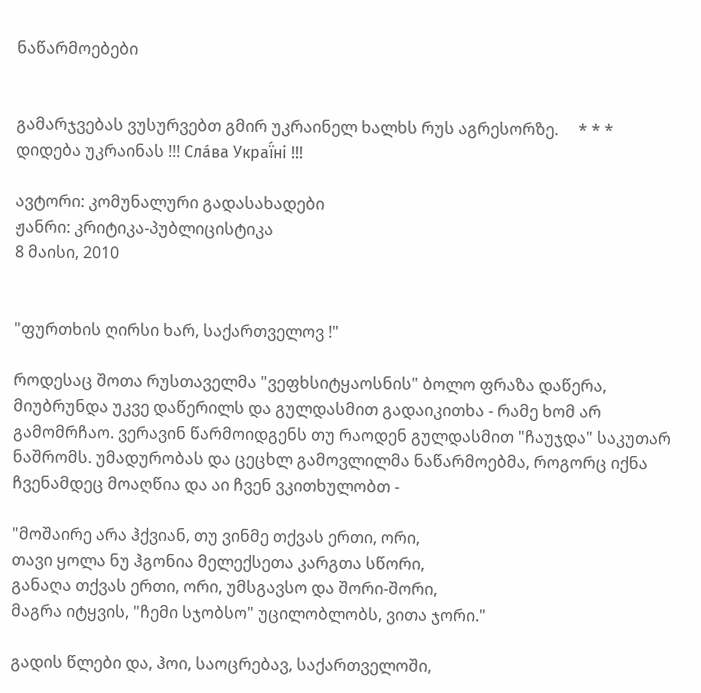ნაწარმოებები


გამარჯვებას ვუსურვებთ გმირ უკრაინელ ხალხს რუს აგრესორზე.     * * *     დიდება უკრაინას !!! Сла́ва Украї́ні !!!

ავტორი: კომუნალური გადასახადები
ჟანრი: კრიტიკა-პუბლიცისტიკა
8 მაისი, 2010


"ფურთხის ღირსი ხარ, საქართველოვ !"

როდესაც შოთა რუსთაველმა "ვეფხსიტყაოსნის" ბოლო ფრაზა დაწერა, მიუბრუნდა უკვე დაწერილს და გულდასმით გადაიკითხა - რამე ხომ არ გამომრჩაო. ვერავინ წარმოიდგენს თუ რაოდენ გულდასმით "ჩაუჯდა" საკუთარ ნაშრომს. უმადურობას და ცეცხლ გამოვლილმა ნაწარმოებმა, როგორც იქნა ჩვენამდეც მოაღწია და აი ჩვენ ვკითხულობთ -

"მოშაირე არა ჰქვიან, თუ ვინმე თქვას ერთი, ორი,
თავი ყოლა ნუ ჰგონია მელექსეთა კარგთა სწორი,
განაღა თქვას ერთი, ორი, უმსგავსო და შორი-შორი,
მაგრა იტყვის, "ჩემი სჯობსო" უცილობლობს, ვითა ჯორი."

გადის წლები და, ჰოი, საოცრებავ, საქართველოში,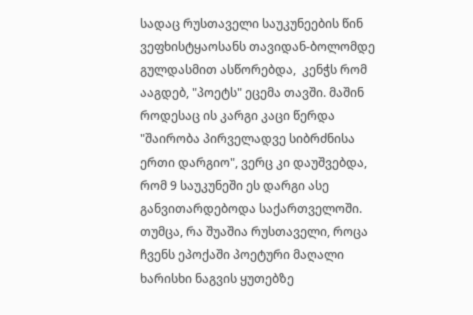სადაც რუსთაველი საუკუნეების წინ ვეფხისტყაოსანს თავიდან-ბოლომდე გულდასმით ასწორებდა,  კენჭს რომ ააგდებ, "პოეტს" ეცემა თავში. მაშინ როდესაც ის კარგი კაცი წერდა "შაირობა პირველადვე სიბრძნისა ერთი დარგიო", ვერც კი დაუშვებდა, რომ 9 საუკუნეში ეს დარგი ასე განვითარდებოდა საქართველოში.
თუმცა, რა შუაშია რუსთაველი, როცა ჩვენს ეპოქაში პოეტური მაღალი ხარისხი ნაგვის ყუთებზე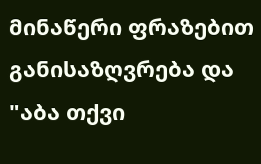მინაწერი ფრაზებით განისაზღვრება და "აბა თქვი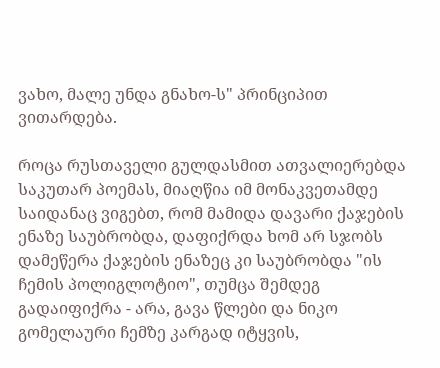ვახო, მალე უნდა გნახო-ს" პრინციპით ვითარდება.

როცა რუსთაველი გულდასმით ათვალიერებდა საკუთარ პოემას, მიაღწია იმ მონაკვეთამდე საიდანაც ვიგებთ, რომ მამიდა დავარი ქაჯების ენაზე საუბრობდა, დაფიქრდა ხომ არ სჯობს დამეწერა ქაჯების ენაზეც კი საუბრობდა "ის ჩემის პოლიგლოტიო", თუმცა შემდეგ გადაიფიქრა - არა, გავა წლები და ნიკო გომელაური ჩემზე კარგად იტყვის,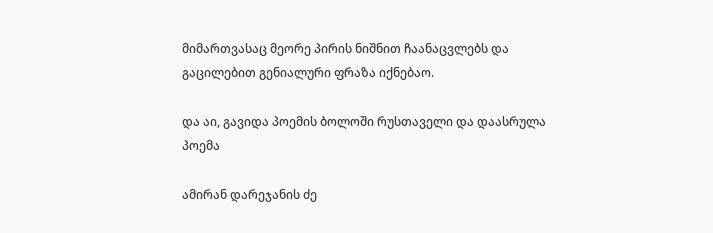მიმართვასაც მეორე პირის ნიშნით ჩაანაცვლებს და გაცილებით გენიალური ფრაზა იქნებაო.

და აი, გავიდა პოემის ბოლოში რუსთაველი და დაასრულა პოემა

ამირან დარეჯანის ძე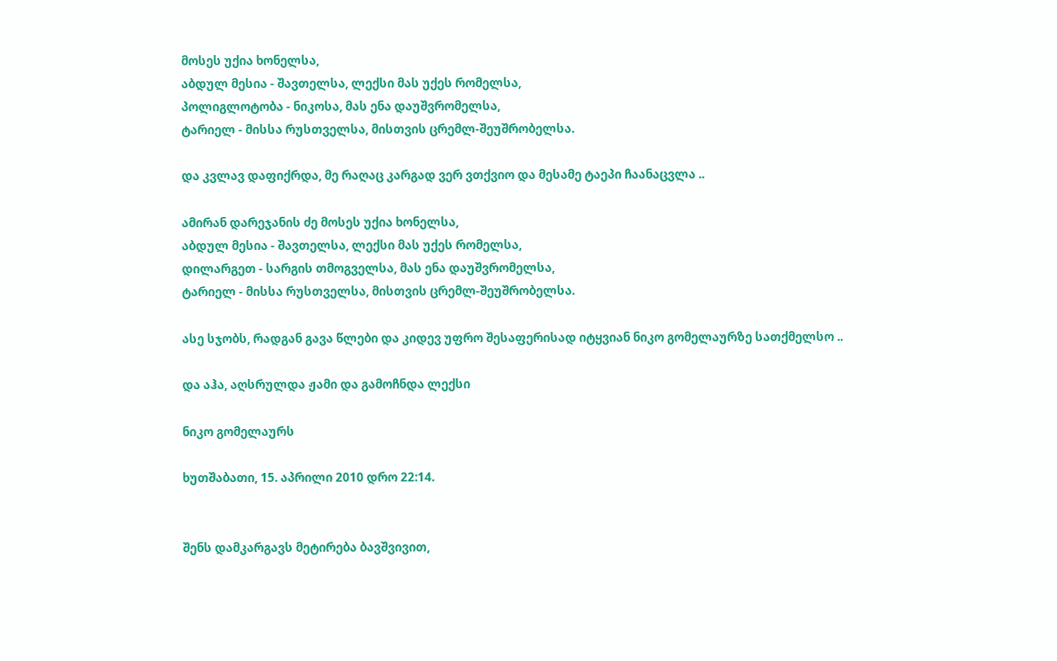მოსეს უქია ხონელსა,
აბდულ მესია - შავთელსა, ლექსი მას უქეს რომელსა,
პოლიგლოტობა - ნიკოსა, მას ენა დაუშვრომელსა,
ტარიელ - მისსა რუსთველსა, მისთვის ცრემლ-შეუშრობელსა.

და კვლავ დაფიქრდა, მე რაღაც კარგად ვერ ვთქვიო და მესამე ტაეპი ჩაანაცვლა ..

ამირან დარეჯანის ძე მოსეს უქია ხონელსა,
აბდულ მესია - შავთელსა, ლექსი მას უქეს რომელსა,
დილარგეთ - სარგის თმოგველსა, მას ენა დაუშვრომელსა,
ტარიელ - მისსა რუსთველსა, მისთვის ცრემლ-შეუშრობელსა.

ასე სჯობს, რადგან გავა წლები და კიდევ უფრო შესაფერისად იტყვიან ნიკო გომელაურზე სათქმელსო ..

და აჰა, აღსრულდა ჟამი და გამოჩნდა ლექსი

ნიკო გომელაურს

ხუთშაბათი, 15. აპრილი 2010 დრო 22:14.


შენს დამკარგავს მეტირება ბავშვივით,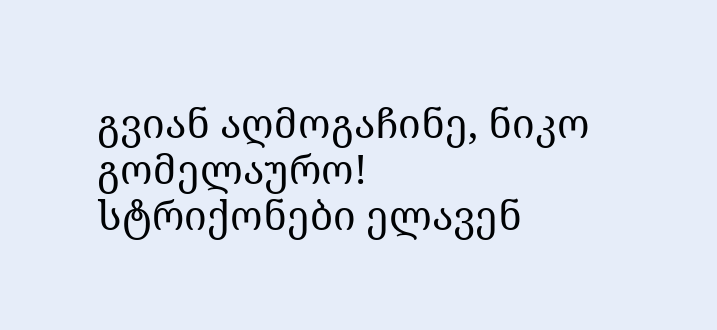გვიან აღმოგაჩინე, ნიკო გომელაურო!
სტრიქონები ელავენ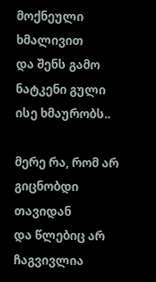მოქნეული ხმალივით
და შენს გამო ნატკენი გული ისე ხმაურობს..

მერე რა, რომ არ გიცნობდი თავიდან
და წლებიც არ ჩაგვივლია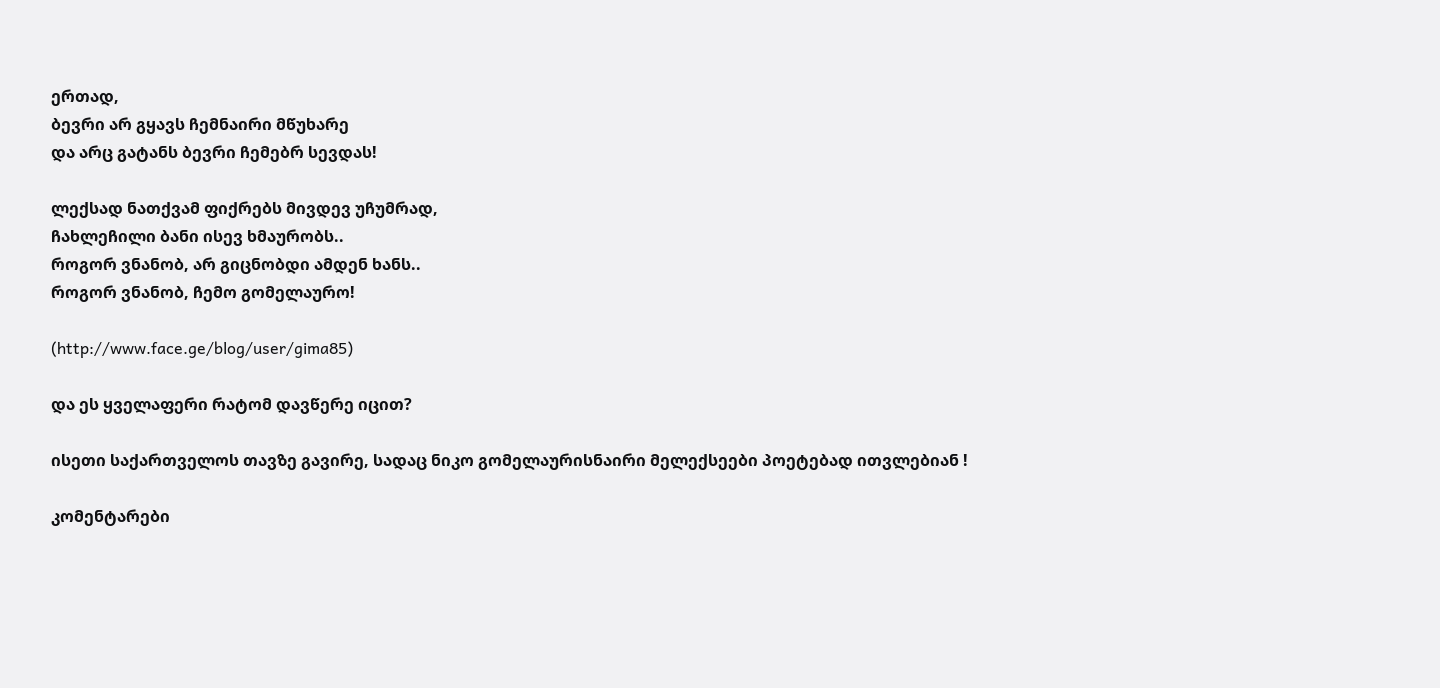ერთად,
ბევრი არ გყავს ჩემნაირი მწუხარე
და არც გატანს ბევრი ჩემებრ სევდას!

ლექსად ნათქვამ ფიქრებს მივდევ უჩუმრად,
ჩახლეჩილი ბანი ისევ ხმაურობს..
როგორ ვნანობ, არ გიცნობდი ამდენ ხანს..
როგორ ვნანობ, ჩემო გომელაურო!

(http://www.face.ge/blog/user/gima85)

და ეს ყველაფერი რატომ დავწერე იცით?

ისეთი საქართველოს თავზე გავირე, სადაც ნიკო გომელაურისნაირი მელექსეები პოეტებად ითვლებიან !

კომენტარები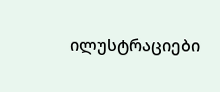ილუსტრაციები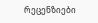რეცენზიები